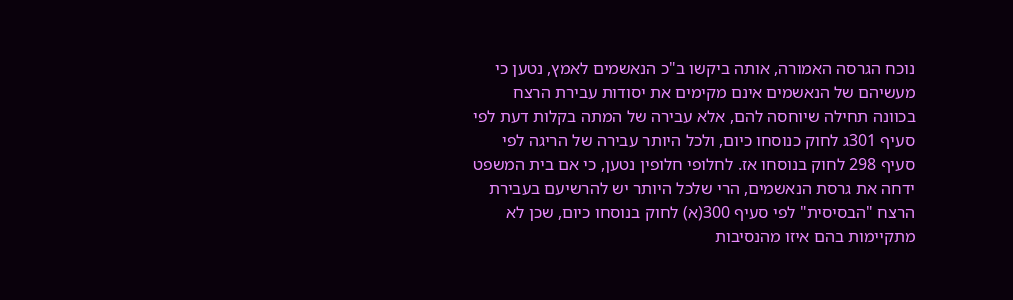נוכח הגרסה האמורה, אותה ביקשו ב"כ הנאשמים לאמץ, נטען כי מעשיהם של הנאשמים אינם מקימים את יסודות עבירת הרצח בכוונה תחילה שיוחסה להם, אלא עבירה של המתה בקלות דעת לפי סעיף 301ג לחוק כנוסחו כיום, ולכל היותר עבירה של הריגה לפי סעיף 298 לחוק בנוסחו אז. לחלופי חלופין נטען, כי אם בית המשפט ידחה את גרסת הנאשמים, הרי שלכל היותר יש להרשיעם בעבירת הרצח "הבסיסית" לפי סעיף 300(א) לחוק בנוסחו כיום, שכן לא מתקיימות בהם איזו מהנסיבות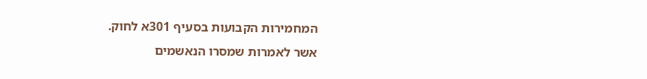המחמירות הקבועות בסעיף 301א לחוק.
אשר לאמרות שמסרו הנאשמים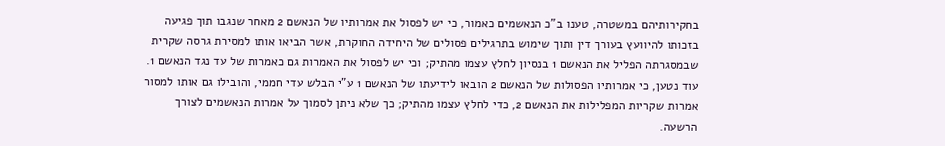בחקירותיהם במשטרה, טענו ב"כ הנאשמים כאמור, כי יש לפסול את אמרותיו של הנאשם 2 מאחר שנגבו תוך פגיעה בזכותו להיוועץ בעורך דין ותוך שימוש בתרגילים פסולים של היחידה החוקרת, אשר הביאו אותו למסירת גרסה שקרית שבמסגרתה הפליל את הנאשם 1 בנסיון לחלץ עצמו מהתיק; וכי יש לפסול את האמרות גם כאמרות של עד נגד הנאשם 1. עוד נטען, כי אמרותיו הפסולות של הנאשם 2 הובאו לידיעתו של הנאשם 1 ע"י הבלש עדי חממי, והובילו גם אותו למסור אמרות שקריות המפלילות את הנאשם 2, כדי לחלץ עצמו מהתיק; כך שלא ניתן לסמוך על אמרות הנאשמים לצורך הרשעה.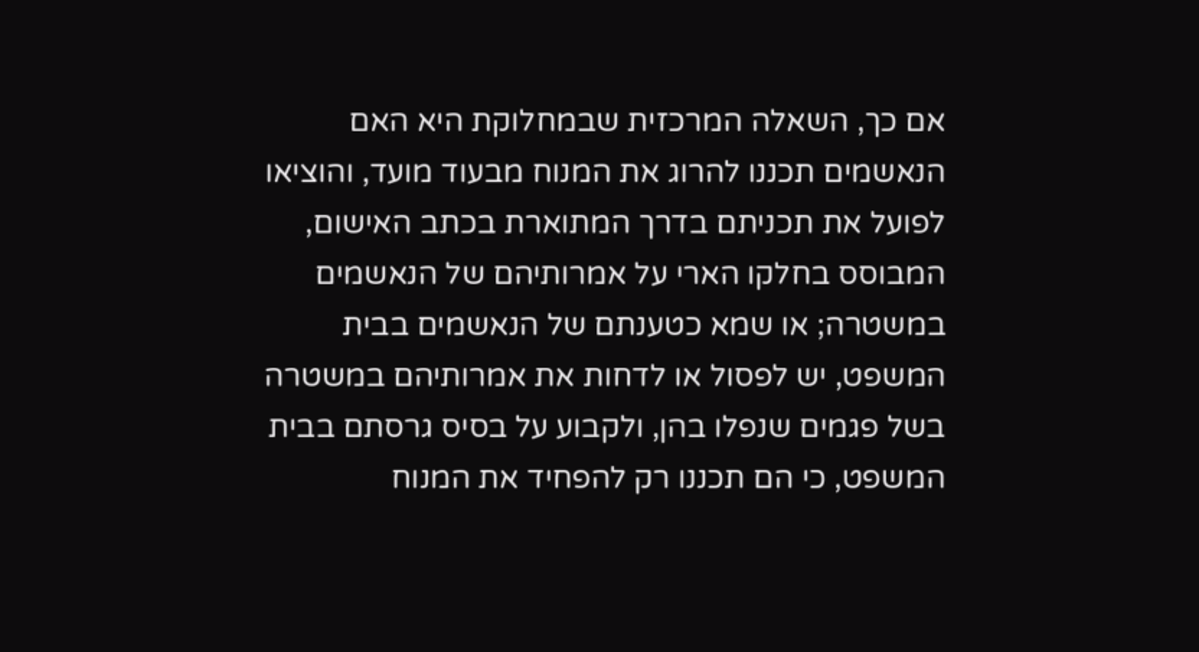אם כך, השאלה המרכזית שבמחלוקת היא האם הנאשמים תכננו להרוג את המנוח מבעוד מועד, והוציאו לפועל את תכניתם בדרך המתוארת בכתב האישום, המבוסס בחלקו הארי על אמרותיהם של הנאשמים במשטרה; או שמא כטענתם של הנאשמים בבית המשפט, יש לפסול או לדחות את אמרותיהם במשטרה בשל פגמים שנפלו בהן, ולקבוע על בסיס גרסתם בבית המשפט, כי הם תכננו רק להפחיד את המנוח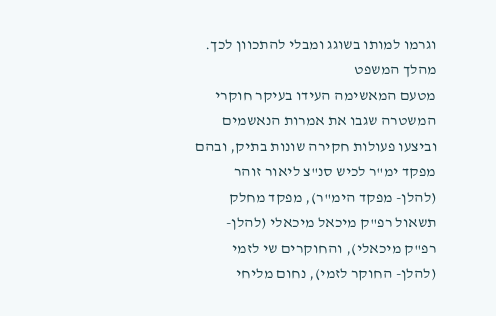וגרמו למותו בשוגג ומבלי להתכוון לכך.
מהלך המשפט
מטעם המאשימה העידו בעיקר חוקרי המשטרה שגבו את אמרות הנאשמים וביצעו פעולות חקירה שונות בתיק, ובהם מפקד ימ"ר לכיש סנ"צ ליאור זוהר (להלן- מפקד הימ"ר), מפקד מחלק תשאול רפ"ק מיכאל מיכאלי (להלן- רפ"ק מיכאלי), והחוקרים שי לזמי (להלן- החוקר לזמי), נחום מליחי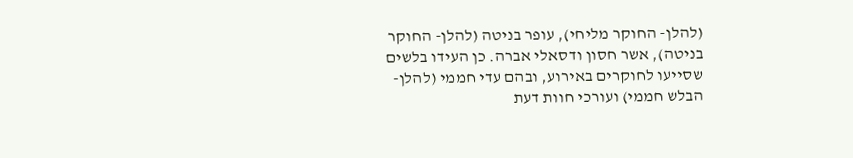(להלן- החוקר מליחי), עופר בניטה (להלן- החוקר בניטה), אשר חסון ודסאלי אברה. כן העידו בלשים שסייעו לחוקרים באירוע, ובהם עדי חממי (להלן- הבלש חממי) ועורכי חוות דעת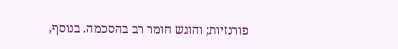פורנזיות; והוגש חומר רב בהסכמה. בנוסף,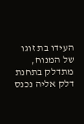העידו בת זוגו של המנוח, מתדלק בתחנת דלק אליה נכנס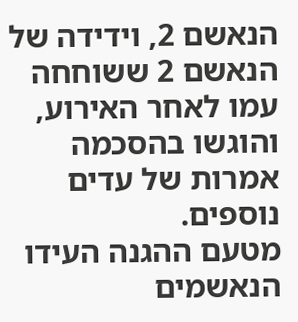הנאשם 2, וידידה של הנאשם 2 ששוחחה עמו לאחר האירוע, והוגשו בהסכמה אמרות של עדים נוספים.
מטעם ההגנה העידו הנאשמים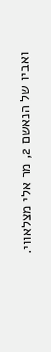ואביו של הנאשם 2, מר אלי מצלאווי.